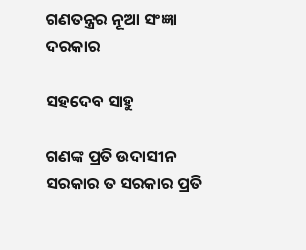ଗଣତନ୍ତ୍ରର ନୂଆ ସଂଜ୍ଞା ଦରକାର

ସହଦେବ ସାହୁ

ଗଣଙ୍କ ପ୍ରତି ଉଦାସୀନ ସରକାର ତ ସରକାର ପ୍ରତି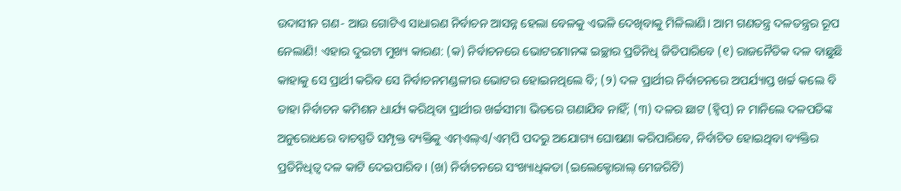ଉଦାସୀନ ଗଣ- ଆଉ ଗୋଟିଏ ସାଧାରଣ ନିର୍ବାଚନ ଆସନ୍ନ ହେଲା ବେଳକୁ ଏଭଳି ଦେଖିବାକୁ ମିଳିଲାଣି। ଆମ ଗଣତନ୍ତ୍ର ଦଳତନ୍ତ୍ରର ରୂପ ନେଲାଣି! ଏହାର ଦୁଇଟା ମୁଖ୍ୟ କାରଣ: (କ) ନିର୍ବାଚନରେ ଭୋଟରମାନଙ୍କ ଇଚ୍ଛାର ପ୍ରତିନିଧି ଜିତିପାରିବେ (୧) ରାଜନୈତିକ ଦଳ ବାଛୁଛି କାହାକୁ ସେ ପ୍ରାର୍ଥୀ କରିବ ସେ ନିର୍ବାଚନମଣ୍ଡଳୀର ଭୋଟର ହୋଇନଥିଲେ ବି; (୨) ଦଳ ପ୍ରାର୍ଥୀର ନିର୍ବାଚନରେ ଅପର୍ଯ୍ୟାପ୍ତ ଖର୍ଚ୍ଚ କଲେ ବି ତାହା ନିର୍ବାଚନ କମିଶନ ଧାର୍ଯ୍ୟ କରିଥିବା ପ୍ରାର୍ଥୀର ଖର୍ଚ୍ଚସୀମା ଭିତରେ ଗଣାଯିବ ନାହିଁ; (୩) ଦଳର ଛାଟ (ହ୍ବିପ୍‌) ନ ମାନିଲେ ଦଳପତିଙ୍କ ଅନୁରୋଧରେ ବାଚସ୍ପତି ସମ୍ପୃକ୍ତ ବ୍ୟକ୍ତିକୁ ଏମ୍‌ଏଲ୍‌ଏ/ଏମ୍‌ପି ପଦରୁ ଅଯୋଗ୍ୟ ଘୋଷଣା କରିପାରିବେ, ନିର୍ବାଚିତ ହୋଇଥିବା ବ୍ୟକ୍ତିର ପ୍ରତିନିଧିତ୍ୱ ଦଳ କାଟି ଦେଇପାରିବ। (ଖ) ନିର୍ବାଚନରେ ସଂଖ୍ୟାଧିକତା (ଇଲେକ୍ଟୋରାଲ୍‌ ମେଜରିଟି)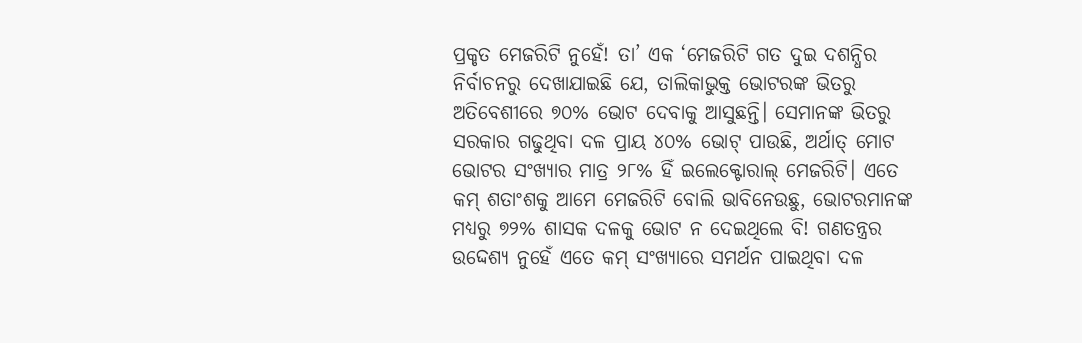ପ୍ରକୃତ ମେଜରିଟି ନୁହେଁ! ତା’ ଏକ ‘ମେଜରିଟି ଗତ ଦୁଇ ଦଶନ୍ଧିର ନିର୍ବାଚନରୁ ଦେଖାଯାଇଛି ଯେ, ତାଲିକାଭୁକ୍ତ ଭୋଟରଙ୍କ ଭିତରୁ ଅତିବେଶୀରେ ୭୦% ଭୋଟ ଦେବାକୁ ଆସୁଛନ୍ତି। ସେମାନଙ୍କ ଭିତରୁ ସରକାର ଗଢୁଥିବା ଦଳ ପ୍ରାୟ ୪୦% ଭୋଟ୍‌ ପାଉଛି, ଅର୍ଥାତ୍‌ ମୋଟ ଭୋଟର ସଂଖ୍ୟାର ମାତ୍ର ୨୮% ହିଁ ଇଲେକ୍ଟୋରାଲ୍‌ ମେଜରିଟି। ଏତେ କମ୍‌ ଶତାଂଶକୁ ଆମେ ମେଜରିଟି ବୋଲି ଭାବିନେଉଛୁ, ଭୋଟରମାନଙ୍କ ମଧ୍ୟରୁ ୭୨% ଶାସକ ଦଳକୁ ଭୋଟ ନ ଦେଇଥିଲେ ବି! ଗଣତନ୍ତ୍ରର ଉଦ୍ଦେଶ୍ୟ ନୁହେଁ ଏତେ କମ୍‌ ସଂଖ୍ୟାରେ ସମର୍ଥନ ପାଇଥିବା ଦଳ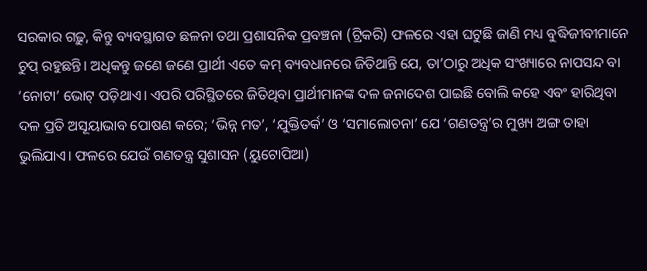ସରକାର ଗଢ଼ୁ, କିନ୍ତୁ ବ୍ୟବସ୍ଥାଗତ ଛଳନା ତଥା ପ୍ରଶାସନିକ ପ୍ରବଞ୍ଚନା (ଟ୍ରିକରି) ଫଳରେ ଏହା ଘଟୁଛି ଜାଣି ମଧ୍ୟ ବୁଦ୍ଧିଜୀବୀମାନେ ଚୁପ୍‌ ରହୁଛନ୍ତି। ଅଧିକନ୍ତୁ ଜଣେ ଜଣେ ପ୍ରାର୍ଥୀ ଏତେ କମ୍‌ ବ୍ୟବଧାନରେ ଜିତିଥାନ୍ତି ଯେ, ତା’ଠାରୁ ଅଧିକ ସଂଖ୍ୟାରେ ନାପସନ୍ଦ ବା ‘ନୋଟା’ ଭୋଟ୍‌ ପଡ଼ିଥାଏ। ଏପରି ପରିସ୍ଥିତରେ ଜିତିଥିବା ପ୍ରାର୍ଥୀମାନଙ୍କ ଦଳ ଜନାଦେଶ ପାଇଛି ବୋଲି କହେ ଏବଂ ହାରିଥିବା ଦଳ ପ୍ରତି ଅସୂୟାଭାବ ପୋଷଣ କରେ; ‘ଭିନ୍ନ ମତ’, ‘ଯୁକ୍ତିତର୍କ’ ଓ ‘ସମାଲୋଚନା’ ଯେ ‘ଗଣତନ୍ତ୍ର’ର ମୁଖ୍ୟ ଅଙ୍ଗ ତାହା ଭୁଲିଯାଏ। ଫଳରେ ଯେଉଁ ଗଣତନ୍ତ୍ର ସୁଶାସନ (ୟୁଟୋପିଆ)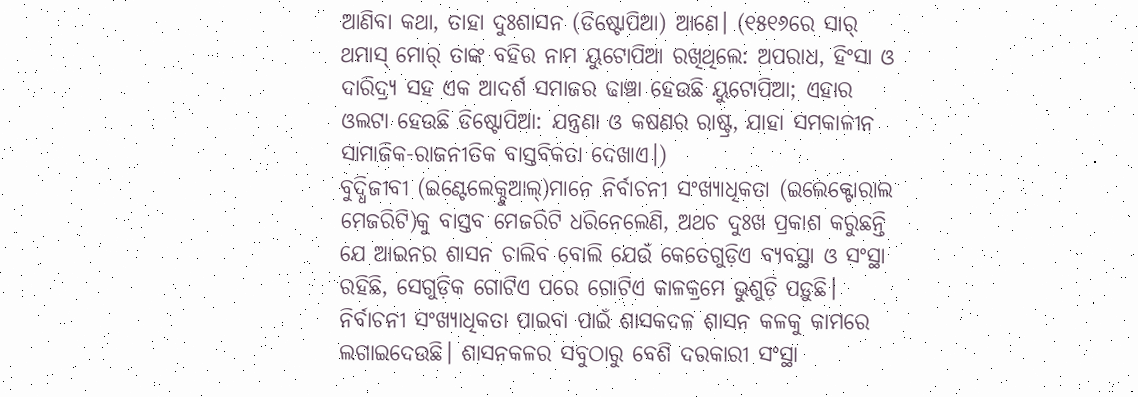ଆଣିବା କଥା, ତାହା ଦୁଃଶାସନ (ଡିଷ୍ଟୋପିଆ) ଆଣେ। (୧୫୧୬ରେ ସାର୍‌ ଥମାସ୍‌ ମୋର୍‌ ତାଙ୍କ ବହିର ନାମ ୟୁଟୋପିଆ ରଖିଥିଲେ: ଅପରାଧ, ହିଂସା ଓ ଦାରିଦ୍ର୍ୟ ସହ ଏକ ଆଦର୍ଶ ସମାଜର ଢାଞ୍ଚା ହେଉଛି ୟୁଟୋପିଆ; ଏହାର ଓଲଟା ହେଉଛି ଡିଷ୍ଟୋପିଆ: ଯନ୍ତ୍ରଣା ଓ କଷଣର ରାଷ୍ଟ୍ର, ଯାହା ସମକାଳୀନ ସାମାଜିକ-ରାଜନୀତିକ ବାସ୍ତବିକତା ଦେଖାଏ।)
ବୁଦ୍ଧିଜୀବୀ (ଇଣ୍ଟେଲେକ୍ଚୁଆଲ୍‌)ମାନେ ନିର୍ବାଚନୀ ସଂଖ୍ୟାଧିକତା (ଇଲେକ୍ଟୋରାଲ ମେଜରିଟି)କୁ ବାସ୍ତବ ମେଜରିଟି ଧରିନେଲେଣି, ଅଥଚ ଦୁଃଖ ପ୍ରକାଶ କରୁଛନ୍ତି ଯେ ଆଇନର ଶାସନ ଚାଲିବ ବୋଲି ଯେଉଁ କେତେଗୁଡ଼ିଏ ବ୍ୟବସ୍ଥା ଓ ସଂସ୍ଥା ରହିଛି, ସେଗୁଡ଼ିକ ଗୋଟିଏ ପରେ ଗୋଟିଏ କାଳକ୍ରମେ ଭୁଶୁଡ଼ି ପଡ଼ୁଛି। ନିର୍ବାଚନୀ ସଂଖ୍ୟାଧିକତା ପାଇବା ପାଇଁ ଶାସକଦଳ ଶାସନ କଳକୁ କାମରେ ଲଗାଇଦେଉଛି। ଶାସନକଳର ସବୁଠାରୁ ବେଶି ଦରକାରୀ ସଂସ୍ଥା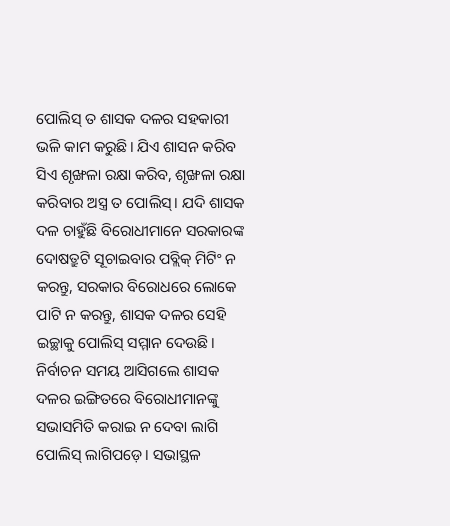ପୋଲିସ୍‌ ତ ଶାସକ ଦଳର ସହକାରୀ ଭଳି କାମ କରୁଛି। ଯିଏ ଶାସନ କରିବ ସିଏ ଶୃଙ୍ଖଳା ରକ୍ଷା କରିବ, ଶୃଙ୍ଖଳା ରକ୍ଷା କରିବାର ଅସ୍ତ୍ର ତ ପୋଲିସ୍‌। ଯଦି ଶାସକ ଦଳ ଚାହୁଁଛି ବିରୋଧୀମାନେ ସରକାରଙ୍କ ଦୋଷତ୍ରୁଟି ସୂଚାଇବାର ପବ୍ଲିକ୍‌ ମିଟିଂ ନ କରନ୍ତୁ, ସରକାର ବିରୋଧରେ ଲୋକେ ପାଟି ନ କରନ୍ତୁ, ଶାସକ ଦଳର ସେହି ଇଚ୍ଛାକୁ ପୋଲିସ୍‌ ସମ୍ମାନ ଦେଉଛି। ନିର୍ବାଚନ ସମୟ ଆସିଗଲେ ଶାସକ ଦଳର ଇଙ୍ଗିତରେ ବିରୋଧୀମାନଙ୍କୁ ସଭାସମିତି କରାଇ ନ ଦେବା ଲାଗି ପୋଲିସ୍‌ ଲାଗିପଡ଼େ। ସଭାସ୍ଥଳ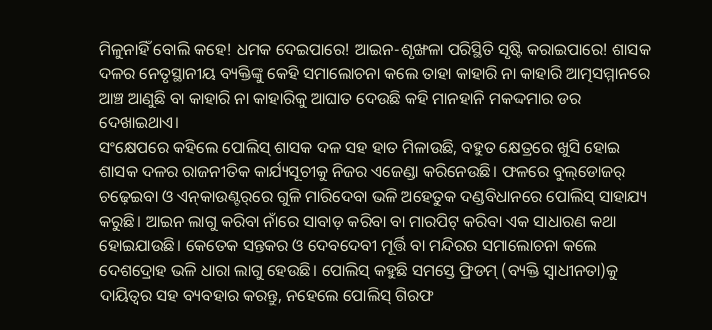ମିଳୁନାହିଁ ବୋଲି କହେ! ଧମକ ଦେଇପାରେ! ଆଇନ-ଶୃଙ୍ଖଳା ପରିସ୍ଥିତି ସୃଷ୍ଟି କରାଇପାରେ! ଶାସକ ଦଳର ନେତୃସ୍ଥାନୀୟ ବ୍ୟକ୍ତିଙ୍କୁ କେହି ସମାଲୋଚନା କଲେ ତାହା କାହାରି ନା କାହାରି ଆତ୍ମସମ୍ମାନରେ ଆଞ୍ଚ ଆଣୁଛି ବା କାହାରି ନା କାହାରିକୁ ଆଘାତ ଦେଉଛି କହି ମାନହାନି ମକଦ୍ଦମାର ଡର ଦେଖାଇଥାଏ।
ସଂକ୍ଷେପରେ କହିଲେ ପୋଲିସ୍‌ ଶାସକ ଦଳ ସହ ହାତ ମିଳାଉଛି, ବହୁତ କ୍ଷେତ୍ରରେ ଖୁସି ହୋଇ ଶାସକ ଦଳର ରାଜନୀତିକ କାର୍ଯ୍ୟସୂଚୀକୁ ନିଜର ଏଜେଣ୍ଡା କରିନେଉଛି। ଫଳରେ ବୁଲ୍‌ଡୋଜର୍‌ ଚଢ଼େଇବା ଓ ଏନ୍‌କାଉଣ୍ଟର୍‌ରେ ଗୁଳି ମାରିଦେବା ଭଳି ଅହେତୁକ ଦଣ୍ଡବିଧାନରେ ପୋଲିସ୍‌ ସାହାଯ୍ୟ କରୁଛି। ଆଇନ ଲାଗୁ କରିବା ନାଁରେ ସାବାଡ଼ କରିବା ବା ମାରପିଟ୍‌ କରିବା ଏକ ସାଧାରଣ କଥା ହୋଇଯାଉଛି। କେତେକ ସନ୍ତକର ଓ ଦେବଦେବୀ ମୂର୍ତ୍ତି ବା ମନ୍ଦିରର ସମାଲୋଚନା କଲେ ଦେଶଦ୍ରୋହ ଭଳି ଧାରା ଲାଗୁ ହେଉଛି। ପୋଲିସ୍‌ କହୁଛି ସମସ୍ତେ ଫ୍ରିଡମ୍‌ (ବ୍ୟକ୍ତି ସ୍ବାଧୀନତା)କୁ ଦାୟିତ୍ୱର ସହ ବ୍ୟବହାର କରନ୍ତୁ, ନହେଲେ ପୋଲିସ୍‌ ଗିରଫ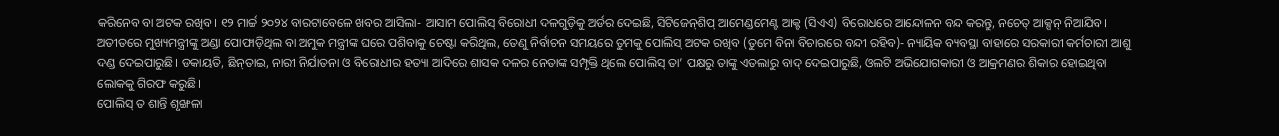କରିନେବ ବା ଅଟକ ରଖିବ। ୧୨ ମାର୍ଚ୍ଚ ୨୦୨୪ ବାରଟାବେଳେ ଖବର ଆସିଲା- ଆସାମ ପୋଲିସ୍‌ ବିରୋଧୀ ଦଳଗୁଡ଼ିକୁ ଅର୍ଡର ଦେଇଛି, ସିଟିଜେନ୍‌ଶିପ୍‌ ଆମେଣ୍ଡମେଣ୍ଟ ଆକ୍ଟ (ସିଏଏ) ବିରୋଧରେ ଆନ୍ଦୋଳନ ବନ୍ଦ କରନ୍ତୁ, ନଚେତ୍‌ ଆକ୍ସନ୍‌ ନିଆଯିବ। ଅତୀତରେ ମୁଖ୍ୟମନ୍ତ୍ରୀଙ୍କୁ ଅଣ୍ଡା ପୋଫାଡ଼ିଥିଲ ବା ଅମୁକ ମନ୍ତ୍ରୀଙ୍କ ଘରେ ପଶିବାକୁ ଚେଷ୍ଟା କରିଥିଲ, ତେଣୁ ନିର୍ବାଚନ ସମୟରେ ତୁମକୁ ପୋଲିସ୍‌ ଅଟକ ରଖିବ (ତୁମେ ବିନା ବିଚାରରେ ବନ୍ଦୀ ରହିବ)- ନ୍ୟାୟିକ ବ୍ୟବସ୍ଥା ବାହାରେ ସରକାରୀ କର୍ମଚାରୀ ଆଶୁ ଦଣ୍ଡ ଦେଇପାରୁଛି। ଡକାୟତି, ଛିନ୍‌ତାଇ, ନାରୀ ନିର୍ଯାତନା ଓ ବିରୋଧୀର ହତ୍ୟା ଆଦିରେ ଶାସକ ଦଳର ନେତାଙ୍କ ସମ୍ପୃକ୍ତି ଥିଲେ ପୋଲିସ୍‌ ତା’ ପକ୍ଷରୁ ତାଙ୍କୁ ଏତଲାରୁ ବାଦ୍‌ ଦେଇପାରୁଛି, ଓଲଟି ଅଭିଯୋଗକାରୀ ଓ ଆକ୍ରମଣର ଶିକାର ହୋଇଥିବା ଲୋକକୁ ଗିରଫ କରୁଛି।
ପୋଲିସ୍‌ ତ ଶାନ୍ତି ଶୃଙ୍ଖଳା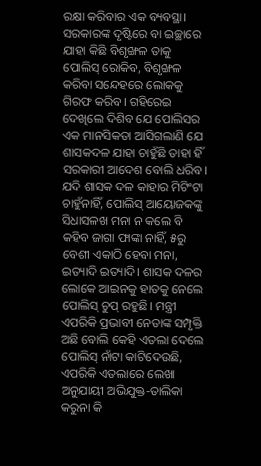ରକ୍ଷା କରିବାର ଏକ ବ୍ୟବସ୍ଥା। ସରକାରଙ୍କ ଦୃଷ୍ଟିରେ ବା ଇଚ୍ଛାରେ ଯାହା କିଛି ବିଶୃଙ୍ଖଳ ତାକୁ ପୋଲିସ୍‌ ରୋକିବ, ବିଶୃଙ୍ଖଳ କରିବା ସନ୍ଦେହରେ ଲୋକକୁ ଗିରଫ କରିବ। ଗହିରେଇ ଦେଖିଲେ ଦିଶିବ ଯେ ପୋଲିସର ଏକ ମାନସିକତା ଆସିଗଲାଣି ଯେ ଶାସକଦଳ ଯାହା ଚାହୁଁଛି ତାହା ହିଁ ସରକାରୀ ଆଦେଶ ବୋଲି ଧରିବ। ଯଦି ଶାସକ ଦଳ କାହାର ମିଟିଂଟା ଚାହୁଁନାହିଁ, ପୋଲିସ୍‌ ଆୟୋଜକଙ୍କୁ ସିଧାସଳଖ ମନା ନ କଲେ ବି କହିବ ଜାଗା ଫାଙ୍କା ନାହିଁ, ୫ରୁ ବେଶୀ ଏକାଠି ହେବା ମନା, ଇତ୍ୟାଦି ଇତ୍ୟାଦି। ଶାସକ ଦଳର ଲୋକେ ଆଇନକୁ ହାତକୁ ନେଲେ ପୋଲିସ୍‌ ଚୁପ୍‌ ରହୁଛି। ମନ୍ତ୍ରୀ ଏପରିକି ପ୍ରଭାବୀ ନେତାଙ୍କ ସମ୍ପୃକ୍ତି ଅଛି ବୋଲି କେହି ଏତଲା ଦେଲେ ପୋଲିସ୍‌ ନାଁଟା କାଟିଦେଉଛି, ଏପରିକି ଏତଲାରେ ଲେଖା ଅନୁଯାୟୀ ଅଭିଯୁକ୍ତ-ତାଲିକା କରୁନା କି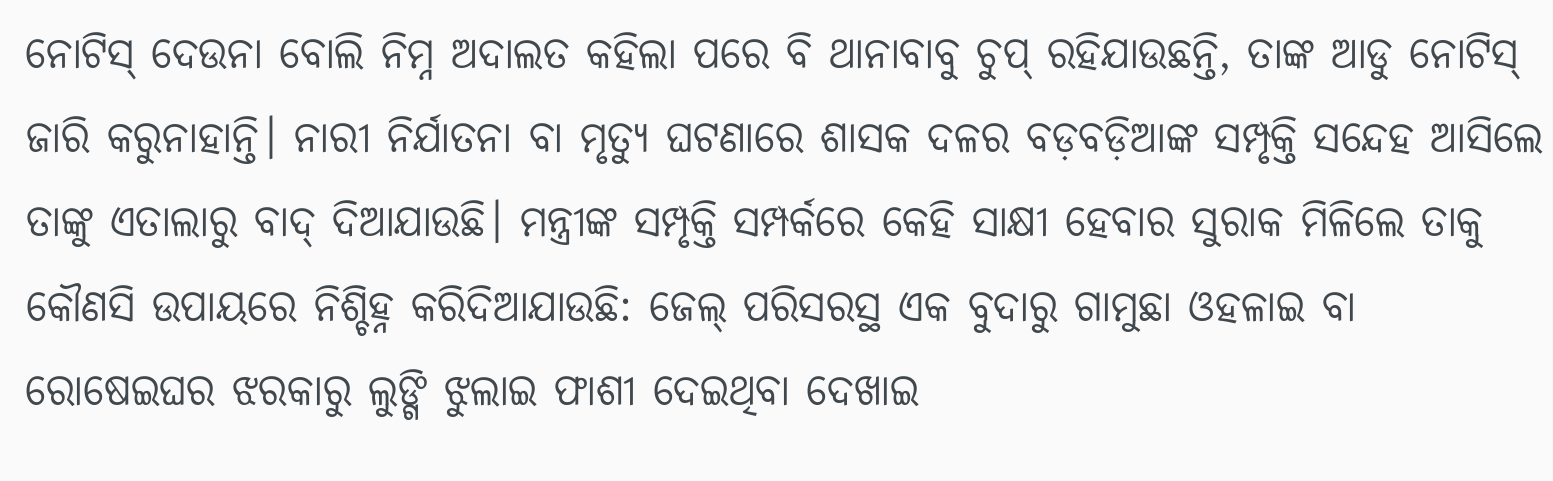ନୋଟିସ୍‌ ଦେଉନା ବୋଲି ନିମ୍ନ ଅଦାଲତ କହିଲା ପରେ ବି ଥାନାବାବୁ ଚୁପ୍‌ ରହିଯାଉଛନ୍ତି, ତାଙ୍କ ଆଡୁ ନୋଟିସ୍‌ ଜାରି କରୁନାହାନ୍ତି। ନାରୀ ନିର୍ଯାତନା ବା ମୃତ୍ୟୁ ଘଟଣାରେ ଶାସକ ଦଳର ବଡ଼ବଡ଼ିଆଙ୍କ ସମ୍ପୃକ୍ତି ସନ୍ଦେହ ଆସିଲେ ତାଙ୍କୁ ଏତାଲାରୁ ବାଦ୍‌ ଦିଆଯାଉଛି। ମନ୍ତ୍ରୀଙ୍କ ସମ୍ପୃକ୍ତି ସମ୍ପର୍କରେ କେହି ସାକ୍ଷୀ ହେବାର ସୁରାକ ମିଳିଲେ ତାକୁ କୌଣସି ଉପାୟରେ ନିଶ୍ଚିହ୍ନ କରିଦିଆଯାଉଛି: ଜେଲ୍‌ ପରିସରସ୍ଥ ଏକ ବୁଦାରୁ ଗାମୁଛା ଓହଳାଇ ବା ରୋଷେଇଘର ଝରକାରୁ ଲୁଙ୍ଗି ଝୁଲାଇ ଫାଶୀ ଦେଇଥିବା ଦେଖାଇ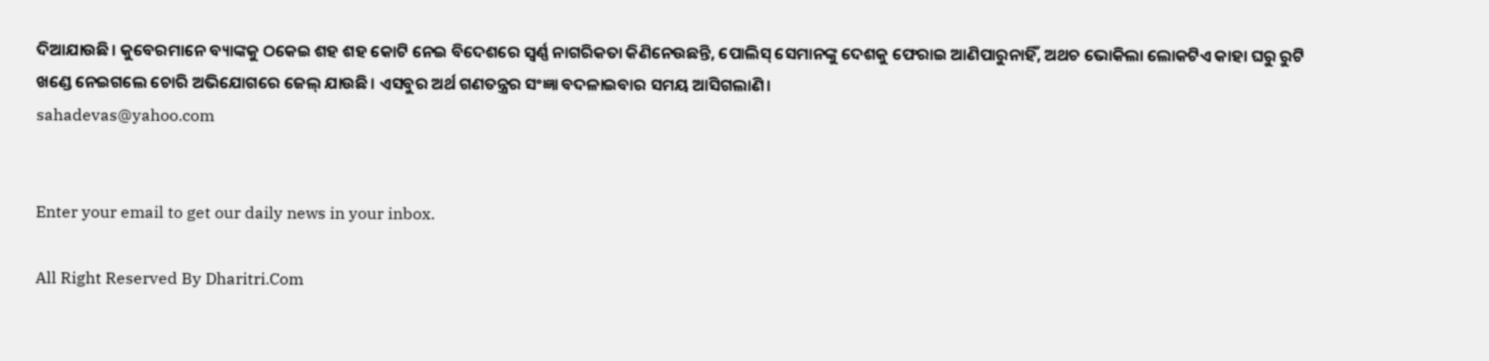ଦିଆଯାଉଛି। କୁବେରମାନେ ବ୍ୟାଙ୍କକୁ ଠକେଇ ଶହ ଶହ କୋଟି ନେଇ ବିଦେଶରେ ସ୍ବର୍ଣ୍ଣ ନାଗରିକତା କିଣିନେଉଛନ୍ତି, ପୋଲିସ୍‌ ସେମାନଙ୍କୁ ଦେଶକୁ ଫେରାଇ ଆଣିପାରୁନାହିଁ, ଅଥଚ ଭୋକିଲା ଲୋକଟିଏ କାହା ଘରୁ ରୁଟି ଖଣ୍ଡେ ନେଇଗଲେ ଚୋରି ଅଭିଯୋଗରେ ଜେଲ୍‌ ଯାଉଛି। ଏସବୁର ଅର୍ଥ ଗଣତନ୍ତ୍ରର ସଂଜ୍ଞା ବଦଳାଇବାର ସମୟ ଆସିଗଲାଣି।
sahadevas@yahoo.com


Enter your email to get our daily news in your inbox.

All Right Reserved By Dharitri.Com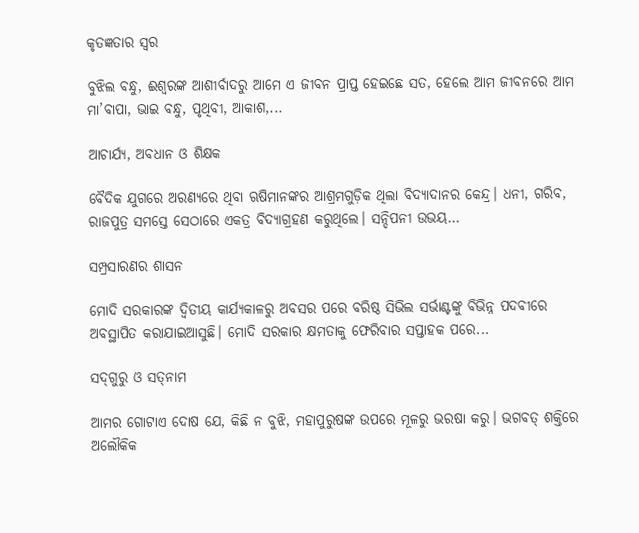କୃତଜ୍ଞତାର ସ୍ବର

ବୁଝିଲ ବନ୍ଧୁ, ଈଶ୍ବରଙ୍କ ଆଶୀର୍ବାଦରୁ ଆମେ ଏ ଜୀବନ ପ୍ରାପ୍ତ ହେଇଛେ ସତ, ହେଲେ ଆମ ଜୀବନରେ ଆମ ମା’ବାପା, ଭାଇ ବନ୍ଧୁ, ପୃଥିବୀ, ଆକାଶ,...

ଆଚାର୍ଯ୍ୟ, ଅବଧାନ ଓ ଶିକ୍ଷକ

ବୈଦିକ ଯୁଗରେ ଅରଣ୍ୟରେ ଥିବା ଋଷିମାନଙ୍କର ଆଶ୍ରମଗୁଡ଼ିକ ଥିଲା ବିଦ୍ୟାଦାନର କେନ୍ଦ୍ର। ଧନୀ, ଗରିବ, ରାଜପୁତ୍ର ସମସ୍ତେ ସେଠାରେ ଏକତ୍ର ବିଦ୍ୟାଗ୍ରହଣ କରୁଥିଲେ। ସନ୍ଦିପନୀ ଉଭୟ...

ସମ୍ପ୍ରସାରଣର ଶାସନ

ମୋଦି ସରକାରଙ୍କ ଦ୍ୱିତୀୟ କାର୍ଯ୍ୟକାଳରୁ ଅବସର ପରେ ବରିଷ୍ଠ ସିଭିଲ ସର୍ଭାଣ୍ଟଙ୍କୁ ବିଭିନ୍ନ ପଦବୀରେ ଅବସ୍ଥାପିତ କରାଯାଇଆସୁଛି। ମୋଦି ସରକାର କ୍ଷମତାକୁ ଫେରିବାର ସପ୍ତାହକ ପରେ...

ସଦ୍‌ଗୁରୁ ଓ ସତ୍‌ନାମ

ଆମର ଗୋଟାଏ ଦୋଷ ଯେ, କିଛି ନ ବୁଝି, ମହାପୁରୁଷଙ୍କ ଉପରେ ମୂଳରୁ ଭରଷା କରୁ। ଭଗବତ୍‌ ଶକ୍ତିରେ ଅଲୌକିକ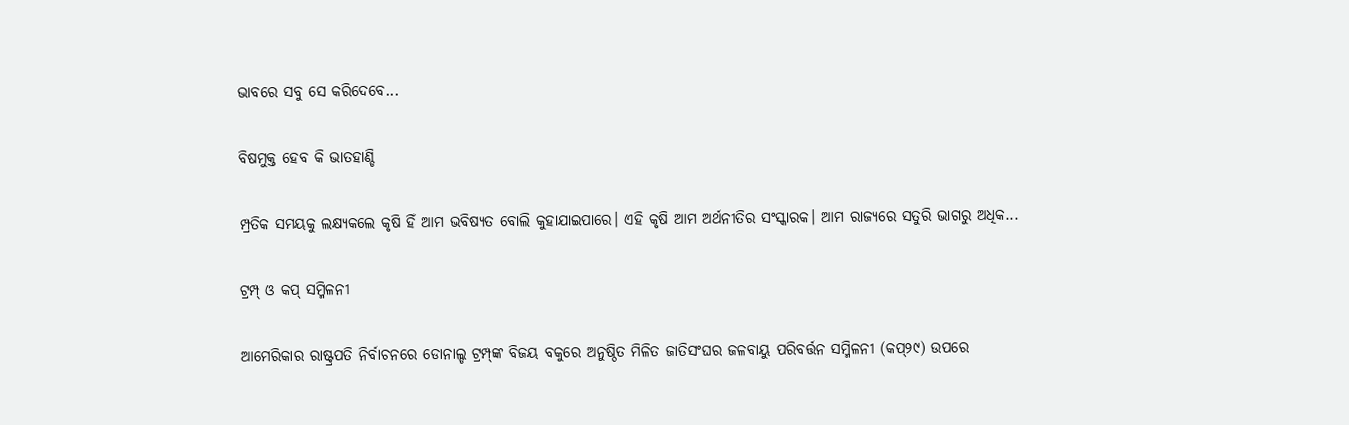ଭାବରେ ସବୁ ସେ କରିଦେବେ...

ବିଷମୁକ୍ତ ହେବ କି ଭାତହାଣ୍ଡି

ମ୍ପ୍ରତିକ ସମୟକୁ ଲକ୍ଷ୍ୟକଲେ କୃଷି ହିଁ ଆମ ଭବିଷ୍ୟତ ବୋଲି କୁହାଯାଇପାରେ। ଏହି କୃଷି ଆମ ଅର୍ଥନୀତିର ସଂସ୍କାରକ। ଆମ ରାଜ୍ୟରେ ସତୁରି ଭାଗରୁ ଅଧିକ...

ଟ୍ରମ୍ପ୍‌ ଓ କପ୍‌ ସମ୍ମିଳନୀ

ଆମେରିକାର ରାଷ୍ଟ୍ରପତି ନିର୍ବାଚନରେ ଡୋନାଲ୍ଡ ଟ୍ରମ୍ପ୍‌ଙ୍କ ବିଜୟ ବକୁରେ ଅନୁଷ୍ଠିତ ମିଳିତ ଜାତିସଂଘର ଜଳବାୟୁ ପରିବର୍ତ୍ତନ ସମ୍ମିଳନୀ (କପ୍‌୨୯) ଉପରେ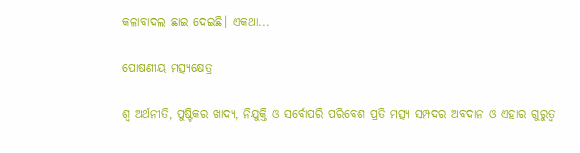କଳାବାଦଲ ଛାଇ ଦେଇଛି। ଏକଥା...

ପୋଷଣୀୟ ମତ୍ସ୍ୟକ୍ଷେତ୍ର

ଶ୍ୱ ଅର୍ଥନୀତି, ପୁଷ୍ଟିକର ଖାଦ୍ୟ, ନିଯୁକ୍ତି ଓ ସର୍ବୋପରି ପରିବେଶ ପ୍ରତି ମତ୍ସ୍ୟ ସମ୍ପଦର ଅବଦାନ ଓ ଏହାର ଗୁରୁତ୍ୱ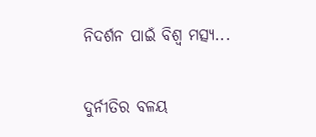ନିଦର୍ଶନ ପାଇଁ ବିଶ୍ୱ ମତ୍ସ୍ୟ...

ଦୁର୍ନୀତିର ବଳୟ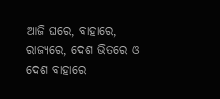ଆଜି ଘରେ, ବାହାରେ, ରାଜ୍ୟରେ, ଦେଶ ଭିତରେ ଓ ଦେଶ ବାହାରେ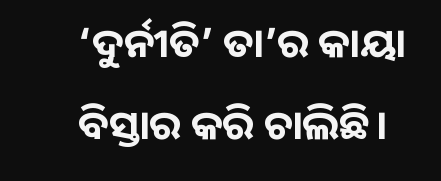‘ଦୁର୍ନୀତି’ ତା’ର କାୟା ବିସ୍ତାର କରି ଚାଲିଛି।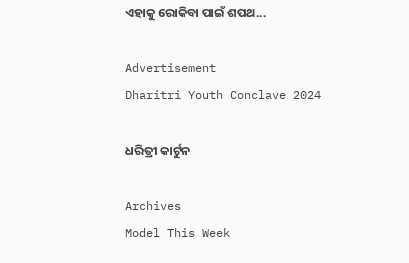ଏହାକୁ ରୋକିବା ପାଇଁ ଶପଥ...

Advertisement
Dharitri Youth Conclave 2024

ଧରିତ୍ରୀ କାର୍ଟୁନ

Archives
Model This Week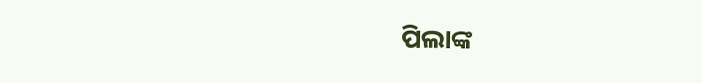ପିଲାଙ୍କ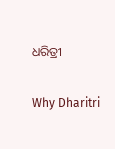ଧରିତ୍ରୀ

Why Dharitri